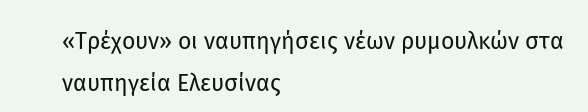«Τρέχουν» οι ναυπηγήσεις νέων ρυμουλκών στα ναυπηγεία Ελευσίνας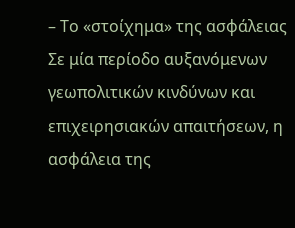– Το «στοίχημα» της ασφάλειας
Σε μία περίοδο αυξανόμενων γεωπολιτικών κινδύνων και επιχειρησιακών απαιτήσεων, η ασφάλεια της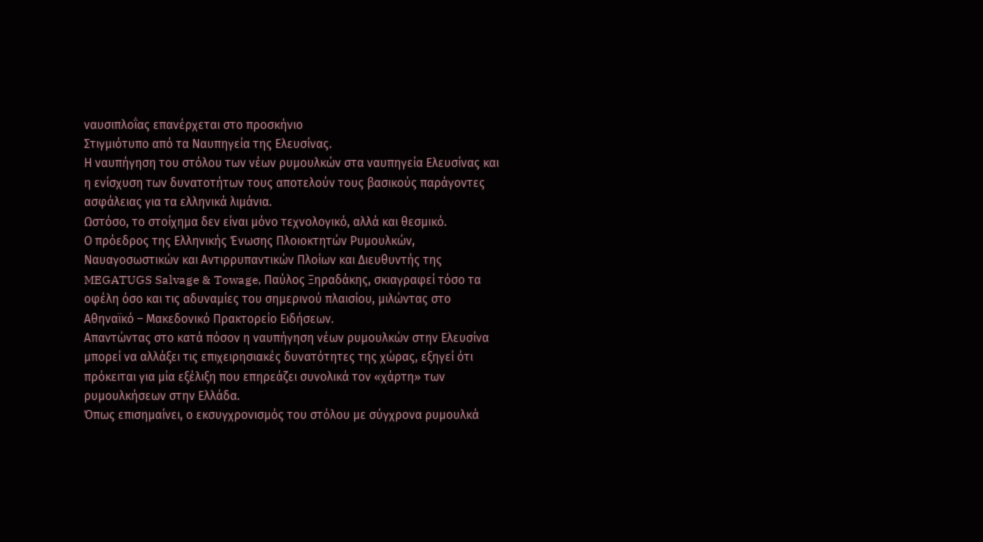ναυσιπλοΐας επανέρχεται στο προσκήνιο
Στιγμιότυπο από τα Ναυπηγεία της Ελευσίνας.
Η ναυπήγηση του στόλου των νέων ρυμουλκών στα ναυπηγεία Ελευσίνας και η ενίσχυση των δυνατοτήτων τους αποτελούν τους βασικούς παράγοντες ασφάλειας για τα ελληνικά λιμάνια.
Ωστόσο, το στοίχημα δεν είναι μόνο τεχνολογικό, αλλά και θεσμικό.
Ο πρόεδρος της Ελληνικής Ένωσης Πλοιοκτητών Ρυμουλκών, Ναυαγοσωστικών και Αντιρρυπαντικών Πλοίων και Διευθυντής της MEGATUGS Salvage & Towage, Παύλος Ξηραδάκης, σκιαγραφεί τόσο τα οφέλη όσο και τις αδυναμίες του σημερινού πλαισίου, μιλώντας στο Αθηναϊκό – Μακεδονικό Πρακτορείο Ειδήσεων.
Απαντώντας στο κατά πόσον η ναυπήγηση νέων ρυμουλκών στην Ελευσίνα μπορεί να αλλάξει τις επιχειρησιακές δυνατότητες της χώρας, εξηγεί ότι πρόκειται για μία εξέλιξη που επηρεάζει συνολικά τον «χάρτη» των ρυμουλκήσεων στην Ελλάδα.
Όπως επισημαίνει, ο εκσυγχρονισμός του στόλου με σύγχρονα ρυμουλκά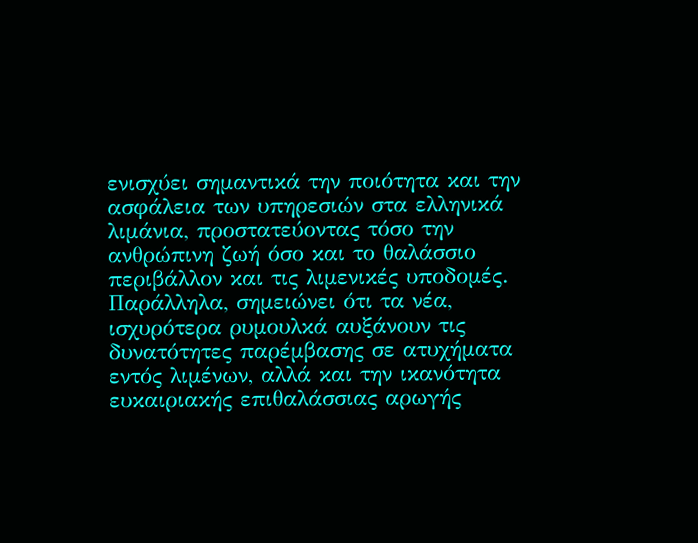ενισχύει σημαντικά την ποιότητα και την ασφάλεια των υπηρεσιών στα ελληνικά λιμάνια, προστατεύοντας τόσο την ανθρώπινη ζωή όσο και το θαλάσσιο περιβάλλον και τις λιμενικές υποδομές.
Παράλληλα, σημειώνει ότι τα νέα, ισχυρότερα ρυμουλκά αυξάνουν τις δυνατότητες παρέμβασης σε ατυχήματα εντός λιμένων, αλλά και την ικανότητα ευκαιριακής επιθαλάσσιας αρωγής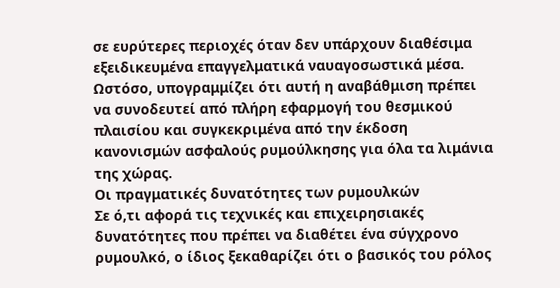σε ευρύτερες περιοχές όταν δεν υπάρχουν διαθέσιμα εξειδικευμένα επαγγελματικά ναυαγοσωστικά μέσα.
Ωστόσο, υπογραμμίζει ότι αυτή η αναβάθμιση πρέπει να συνοδευτεί από πλήρη εφαρμογή του θεσμικού πλαισίου και συγκεκριμένα από την έκδοση κανονισμών ασφαλούς ρυμούλκησης για όλα τα λιμάνια της χώρας.
Οι πραγματικές δυνατότητες των ρυμουλκών
Σε ό,τι αφορά τις τεχνικές και επιχειρησιακές δυνατότητες που πρέπει να διαθέτει ένα σύγχρονο ρυμουλκό, ο ίδιος ξεκαθαρίζει ότι ο βασικός του ρόλος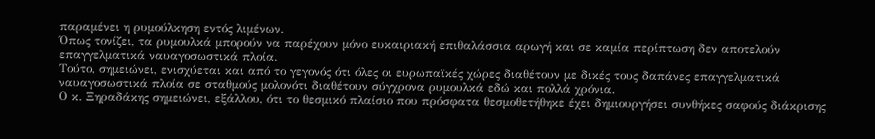παραμένει η ρυμούλκηση εντός λιμένων.
Όπως τονίζει, τα ρυμουλκά μπορούν να παρέχουν μόνο ευκαιριακή επιθαλάσσια αρωγή και σε καμία περίπτωση δεν αποτελούν επαγγελματικά ναυαγοσωστικά πλοία.
Τούτο, σημειώνει, ενισχύεται και από το γεγονός ότι όλες οι ευρωπαϊκές χώρες διαθέτουν με δικές τους δαπάνες επαγγελματικά ναυαγοσωστικά πλοία σε σταθμούς μολονότι διαθέτουν σύγχρονα ρυμουλκά εδώ και πολλά χρόνια.
Ο κ. Ξηραδάκης σημειώνει, εξάλλου, ότι το θεσμικό πλαίσιο που πρόσφατα θεσμοθετήθηκε έχει δημιουργήσει συνθήκες σαφούς διάκρισης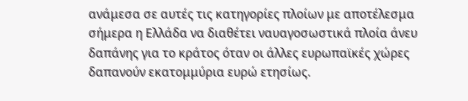ανάμεσα σε αυτές τις κατηγορίες πλοίων με αποτέλεσμα σήμερα η Ελλάδα να διαθέτει ναυαγοσωστικά πλοία άνευ δαπάνης για το κράτος όταν οι άλλες ευρωπαϊκές χώρες δαπανούν εκατομμύρια ευρώ ετησίως.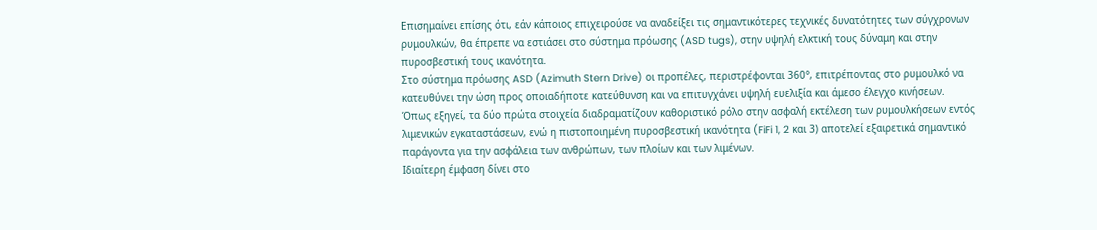Επισημαίνει επίσης ότι, εάν κάποιος επιχειρούσε να αναδείξει τις σημαντικότερες τεχνικές δυνατότητες των σύγχρονων ρυμουλκών, θα έπρεπε να εστιάσει στο σύστημα πρόωσης (ASD tugs), στην υψηλή ελκτική τους δύναμη και στην πυροσβεστική τους ικανότητα.
Στο σύστημα πρόωσης ASD (Azimuth Stern Drive) οι προπέλες, περιστρέφονται 360°, επιτρέποντας στο ρυμουλκό να κατευθύνει την ώση προς οποιαδήποτε κατεύθυνση και να επιτυγχάνει υψηλή ευελιξία και άμεσο έλεγχο κινήσεων.
Όπως εξηγεί, τα δύο πρώτα στοιχεία διαδραματίζουν καθοριστικό ρόλο στην ασφαλή εκτέλεση των ρυμουλκήσεων εντός λιμενικών εγκαταστάσεων, ενώ η πιστοποιημένη πυροσβεστική ικανότητα (FiFi 1, 2 και 3) αποτελεί εξαιρετικά σημαντικό παράγοντα για την ασφάλεια των ανθρώπων, των πλοίων και των λιμένων.
Ιδιαίτερη έμφαση δίνει στο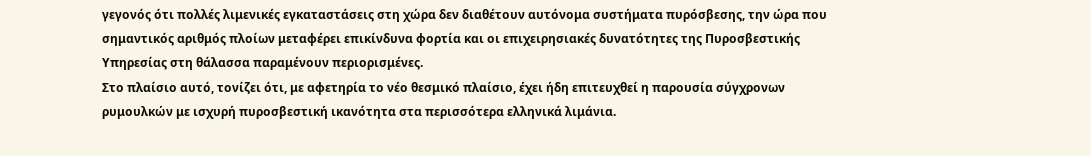γεγονός ότι πολλές λιμενικές εγκαταστάσεις στη χώρα δεν διαθέτουν αυτόνομα συστήματα πυρόσβεσης, την ώρα που σημαντικός αριθμός πλοίων μεταφέρει επικίνδυνα φορτία και οι επιχειρησιακές δυνατότητες της Πυροσβεστικής Υπηρεσίας στη θάλασσα παραμένουν περιορισμένες.
Στο πλαίσιο αυτό, τονίζει ότι, με αφετηρία το νέο θεσμικό πλαίσιο, έχει ήδη επιτευχθεί η παρουσία σύγχρονων ρυμουλκών με ισχυρή πυροσβεστική ικανότητα στα περισσότερα ελληνικά λιμάνια.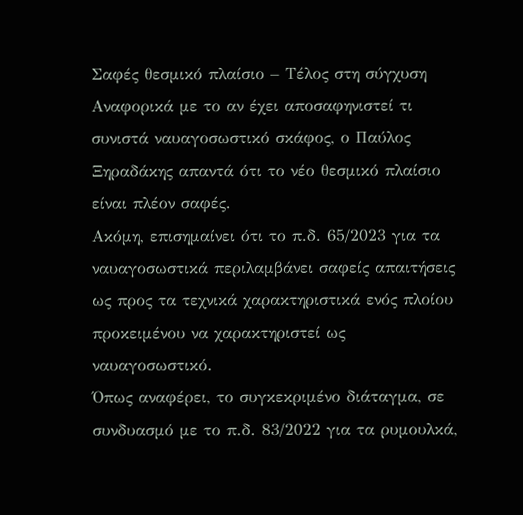Σαφές θεσμικό πλαίσιο – Τέλος στη σύγχυση
Αναφορικά με το αν έχει αποσαφηνιστεί τι συνιστά ναυαγοσωστικό σκάφος, ο Παύλος Ξηραδάκης απαντά ότι το νέο θεσμικό πλαίσιο είναι πλέον σαφές.
Ακόμη, επισημαίνει ότι το π.δ. 65/2023 για τα ναυαγοσωστικά περιλαμβάνει σαφείς απαιτήσεις ως προς τα τεχνικά χαρακτηριστικά ενός πλοίου προκειμένου να χαρακτηριστεί ως ναυαγοσωστικό.
Όπως αναφέρει, το συγκεκριμένο διάταγμα, σε συνδυασμό με το π.δ. 83/2022 για τα ρυμουλκά,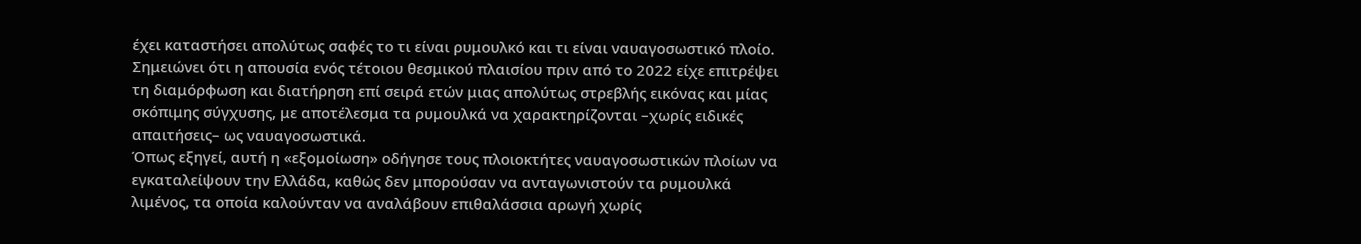έχει καταστήσει απολύτως σαφές το τι είναι ρυμουλκό και τι είναι ναυαγοσωστικό πλοίο.
Σημειώνει ότι η απουσία ενός τέτοιου θεσμικού πλαισίου πριν από το 2022 είχε επιτρέψει τη διαμόρφωση και διατήρηση επί σειρά ετών μιας απολύτως στρεβλής εικόνας και μίας σκόπιμης σύγχυσης, με αποτέλεσμα τα ρυμουλκά να χαρακτηρίζονται –χωρίς ειδικές απαιτήσεις– ως ναυαγοσωστικά.
Όπως εξηγεί, αυτή η «εξομοίωση» οδήγησε τους πλοιοκτήτες ναυαγοσωστικών πλοίων να εγκαταλείψουν την Ελλάδα, καθώς δεν μπορούσαν να ανταγωνιστούν τα ρυμουλκά λιμένος, τα οποία καλούνταν να αναλάβουν επιθαλάσσια αρωγή χωρίς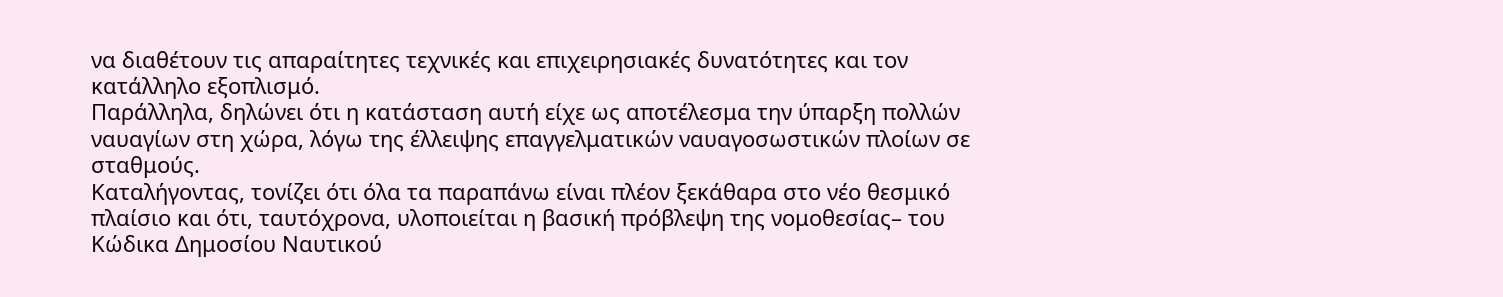να διαθέτουν τις απαραίτητες τεχνικές και επιχειρησιακές δυνατότητες και τον κατάλληλο εξοπλισμό.
Παράλληλα, δηλώνει ότι η κατάσταση αυτή είχε ως αποτέλεσμα την ύπαρξη πολλών ναυαγίων στη χώρα, λόγω της έλλειψης επαγγελματικών ναυαγοσωστικών πλοίων σε σταθμούς.
Καταλήγοντας, τονίζει ότι όλα τα παραπάνω είναι πλέον ξεκάθαρα στο νέο θεσμικό πλαίσιο και ότι, ταυτόχρονα, υλοποιείται η βασική πρόβλεψη της νομοθεσίας– του Κώδικα Δημοσίου Ναυτικού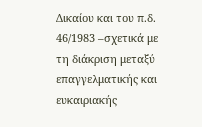Δικαίου και του π.δ. 46/1983 –σχετικά με τη διάκριση μεταξύ επαγγελματικής και ευκαιριακής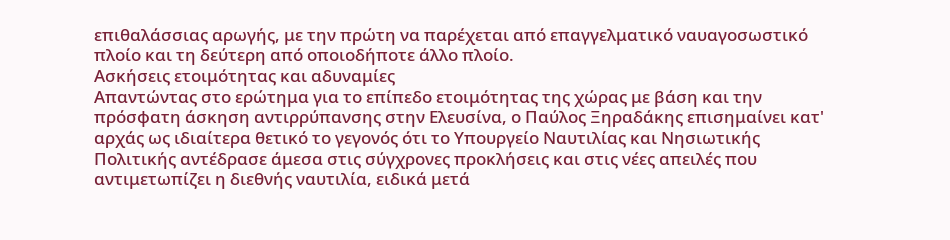επιθαλάσσιας αρωγής, με την πρώτη να παρέχεται από επαγγελματικό ναυαγοσωστικό πλοίο και τη δεύτερη από οποιοδήποτε άλλο πλοίο.
Ασκήσεις ετοιμότητας και αδυναμίες
Απαντώντας στο ερώτημα για το επίπεδο ετοιμότητας της χώρας με βάση και την πρόσφατη άσκηση αντιρρύπανσης στην Ελευσίνα, ο Παύλος Ξηραδάκης επισημαίνει κατ' αρχάς ως ιδιαίτερα θετικό το γεγονός ότι το Υπουργείο Ναυτιλίας και Νησιωτικής Πολιτικής αντέδρασε άμεσα στις σύγχρονες προκλήσεις και στις νέες απειλές που αντιμετωπίζει η διεθνής ναυτιλία, ειδικά μετά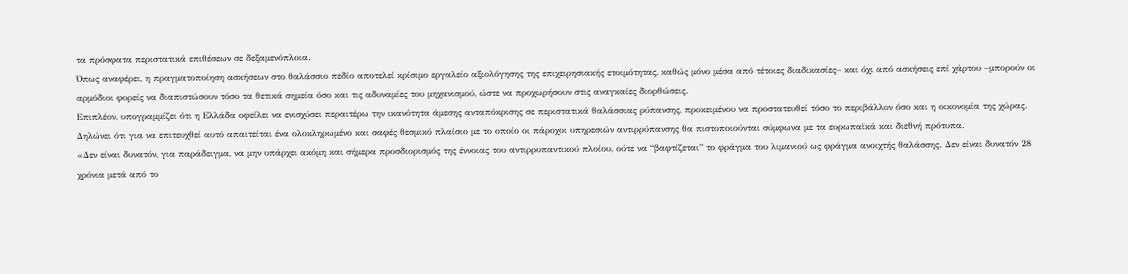τα πρόσφατα περιστατικά επιθέσεων σε δεξαμενόπλοια.
Όπως αναφέρει, η πραγματοποίηση ασκήσεων στο θαλάσσιο πεδίο αποτελεί κρίσιμο εργαλείο αξιολόγησης της επιχειρησιακής ετοιμότητας, καθώς μόνο μέσα από τέτοιες διαδικασίες– και όχι από ασκήσεις επί χάρτου –μπορούν οι αρμόδιοι φορείς να διαπιστώσουν τόσο τα θετικά σημεία όσο και τις αδυναμίες του μηχανισμού, ώστε να προχωρήσουν στις αναγκαίες διορθώσεις.
Επιπλέον, υπογραμμίζει ότι η Ελλάδα οφείλει να ενισχύσει περαιτέρω την ικανότητα άμεσης ανταπόκρισης σε περιστατικά θαλάσσιας ρύπανσης, προκειμένου να προστατευθεί τόσο το περιβάλλον όσο και η οικονομία της χώρας.
Δηλώνει ότι για να επιτευχθεί αυτό απαιτείται ένα ολοκληρωμένο και σαφές θεσμικό πλαίσιο με το οποίο οι πάροχοι υπηρεσιών αντιρρύπανσης θα πιστοποιούνται σύμφωνα με τα ευρωπαϊκά και διεθνή πρότυπα.
«Δεν είναι δυνατόν, για παράδειγμα, να μην υπάρχει ακόμη και σήμερα προσδιορισμός της έννοιας του αντιρρυπαντικού πλοίου, ούτε να “βαφτίζεται” το φράγμα του λιμανιού ως φράγμα ανοιχτής θαλάσσης. Δεν είναι δυνατόν 28 χρόνια μετά από το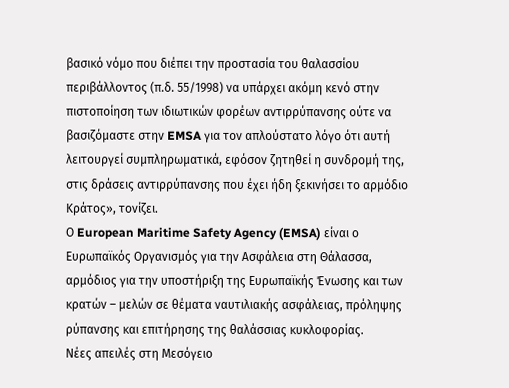βασικό νόμο που διέπει την προστασία του θαλασσίου περιβάλλοντος (π.δ. 55/1998) να υπάρχει ακόμη κενό στην πιστοποίηση των ιδιωτικών φορέων αντιρρύπανσης ούτε να βασιζόμαστε στην EMSA για τον απλούστατο λόγο ότι αυτή λειτουργεί συμπληρωματικά, εφόσον ζητηθεί η συνδρομή της, στις δράσεις αντιρρύπανσης που έχει ήδη ξεκινήσει το αρμόδιο Κράτος», τονίζει.
Ο European Maritime Safety Agency (EMSA) είναι ο Ευρωπαϊκός Οργανισμός για την Ασφάλεια στη Θάλασσα, αρμόδιος για την υποστήριξη της Ευρωπαϊκής Ένωσης και των κρατών – μελών σε θέματα ναυτιλιακής ασφάλειας, πρόληψης ρύπανσης και επιτήρησης της θαλάσσιας κυκλοφορίας.
Νέες απειλές στη Μεσόγειο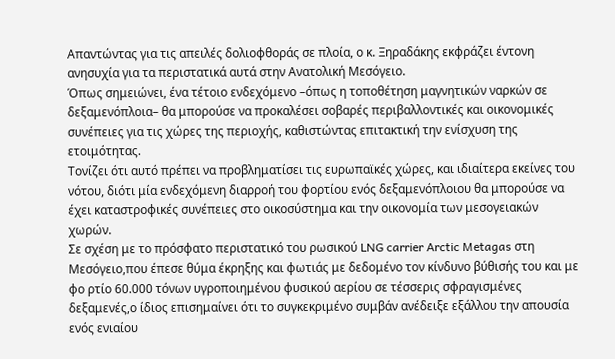Απαντώντας για τις απειλές δολιοφθοράς σε πλοία, ο κ. Ξηραδάκης εκφράζει έντονη ανησυχία για τα περιστατικά αυτά στην Ανατολική Μεσόγειο.
Όπως σημειώνει, ένα τέτοιο ενδεχόμενο –όπως η τοποθέτηση μαγνητικών ναρκών σε δεξαμενόπλοια– θα μπορούσε να προκαλέσει σοβαρές περιβαλλοντικές και οικονομικές συνέπειες για τις χώρες της περιοχής, καθιστώντας επιτακτική την ενίσχυση της ετοιμότητας.
Τονίζει ότι αυτό πρέπει να προβληματίσει τις ευρωπαϊκές χώρες, και ιδιαίτερα εκείνες του νότου, διότι μία ενδεχόμενη διαρροή του φορτίου ενός δεξαμενόπλοιου θα μπορούσε να έχει καταστροφικές συνέπειες στο οικοσύστημα και την οικονομία των μεσογειακών χωρών.
Σε σχέση με το πρόσφατο περιστατικό του ρωσικού LNG carrier Arctic Metagas στη Μεσόγειο,που έπεσε θύμα έκρηξης και φωτιάς με δεδομένο τον κίνδυνο βύθισής του και με φο ρτίο 60.000 τόνων υγροποιημένου φυσικού αερίου σε τέσσερις σφραγισμένες δεξαμενές,ο ίδιος επισημαίνει ότι το συγκεκριμένο συμβάν ανέδειξε εξάλλου την απουσία ενός ενιαίου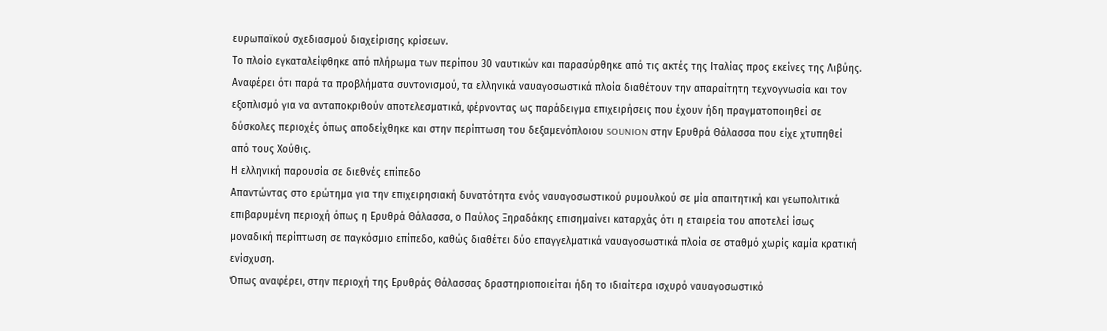ευρωπαϊκού σχεδιασμού διαχείρισης κρίσεων.
Το πλοίο εγκαταλείφθηκε από πλήρωμα των περίπου 30 ναυτικών και παρασύρθηκε από τις ακτές της Ιταλίας προς εκείνες της Λιβύης.
Αναφέρει ότι παρά τα προβλήματα συντονισμού, τα ελληνικά ναυαγοσωστικά πλοία διαθέτουν την απαραίτητη τεχνογνωσία και τον εξοπλισμό για να ανταποκριθούν αποτελεσματικά, φέρνοντας ως παράδειγμα επιχειρήσεις που έχουν ήδη πραγματοποιηθεί σε δύσκολες περιοχές όπως αποδείχθηκε και στην περίπτωση του δεξαμενόπλοιου SOUNION στην Ερυθρά Θάλασσα που είχε χτυπηθεί από τους Χούθις.
Η ελληνική παρουσία σε διεθνές επίπεδο
Απαντώντας στο ερώτημα για την επιχειρησιακή δυνατότητα ενός ναυαγοσωστικού ρυμουλκού σε μία απαιτητική και γεωπολιτικά επιβαρυμένη περιοχή όπως η Ερυθρά Θάλασσα, ο Παύλος Ξηραδάκης επισημαίνει καταρχάς ότι η εταιρεία του αποτελεί ίσως μοναδική περίπτωση σε παγκόσμιο επίπεδο, καθώς διαθέτει δύο επαγγελματικά ναυαγοσωστικά πλοία σε σταθμό χωρίς καμία κρατική ενίσχυση.
Όπως αναφέρει, στην περιοχή της Ερυθράς Θάλασσας δραστηριοποιείται ήδη το ιδιαίτερα ισχυρό ναυαγοσωστικό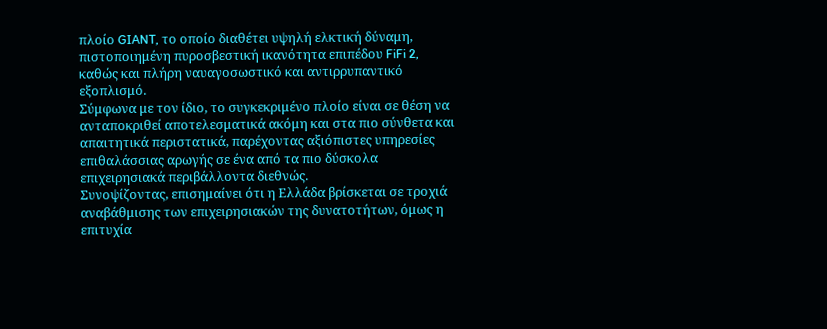πλοίο GIANT, το οποίο διαθέτει υψηλή ελκτική δύναμη, πιστοποιημένη πυροσβεστική ικανότητα επιπέδου FiFi 2, καθώς και πλήρη ναυαγοσωστικό και αντιρρυπαντικό εξοπλισμό.
Σύμφωνα με τον ίδιο, το συγκεκριμένο πλοίο είναι σε θέση να ανταποκριθεί αποτελεσματικά ακόμη και στα πιο σύνθετα και απαιτητικά περιστατικά, παρέχοντας αξιόπιστες υπηρεσίες επιθαλάσσιας αρωγής σε ένα από τα πιο δύσκολα επιχειρησιακά περιβάλλοντα διεθνώς.
Συνοψίζοντας, επισημαίνει ότι η Ελλάδα βρίσκεται σε τροχιά αναβάθμισης των επιχειρησιακών της δυνατοτήτων, όμως η επιτυχία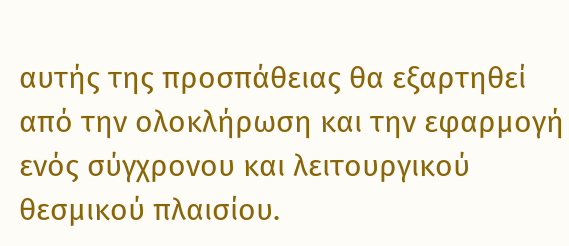αυτής της προσπάθειας θα εξαρτηθεί από την ολοκλήρωση και την εφαρμογή ενός σύγχρονου και λειτουργικού θεσμικού πλαισίου.